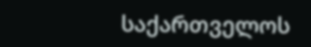საქართველოს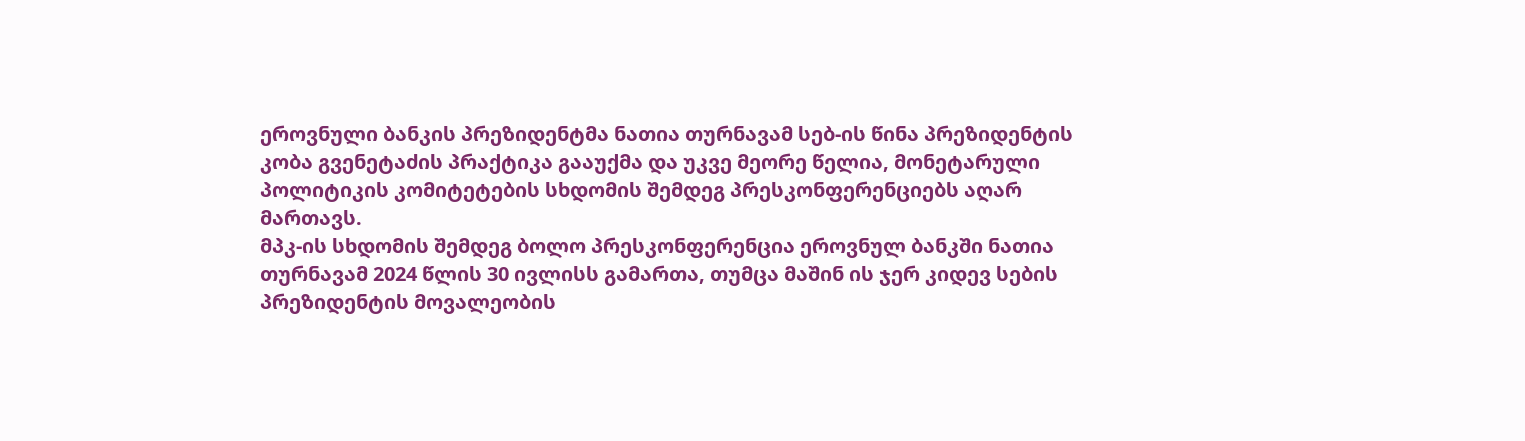ეროვნული ბანკის პრეზიდენტმა ნათია თურნავამ სებ-ის წინა პრეზიდენტის კობა გვენეტაძის პრაქტიკა გააუქმა და უკვე მეორე წელია, მონეტარული პოლიტიკის კომიტეტების სხდომის შემდეგ პრესკონფერენციებს აღარ მართავს.
მპკ-ის სხდომის შემდეგ ბოლო პრესკონფერენცია ეროვნულ ბანკში ნათია თურნავამ 2024 წლის 30 ივლისს გამართა, თუმცა მაშინ ის ჯერ კიდევ სების პრეზიდენტის მოვალეობის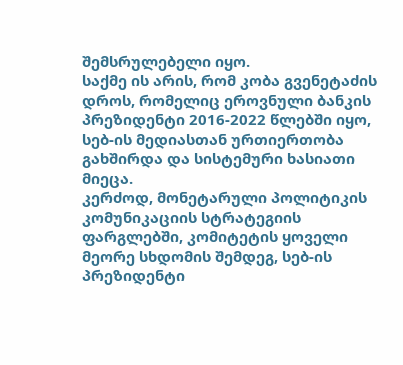შემსრულებელი იყო.
საქმე ის არის, რომ კობა გვენეტაძის დროს, რომელიც ეროვნული ბანკის პრეზიდენტი 2016-2022 წლებში იყო, სებ-ის მედიასთან ურთიერთობა გახშირდა და სისტემური ხასიათი მიეცა.
კერძოდ, მონეტარული პოლიტიკის კომუნიკაციის სტრატეგიის ფარგლებში, კომიტეტის ყოველი მეორე სხდომის შემდეგ, სებ-ის პრეზიდენტი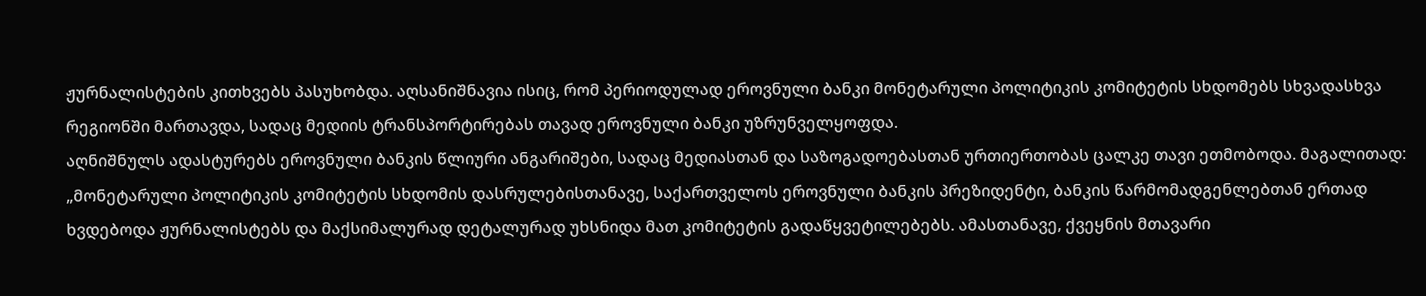ჟურნალისტების კითხვებს პასუხობდა. აღსანიშნავია ისიც, რომ პერიოდულად ეროვნული ბანკი მონეტარული პოლიტიკის კომიტეტის სხდომებს სხვადასხვა რეგიონში მართავდა, სადაც მედიის ტრანსპორტირებას თავად ეროვნული ბანკი უზრუნველყოფდა.
აღნიშნულს ადასტურებს ეროვნული ბანკის წლიური ანგარიშები, სადაც მედიასთან და საზოგადოებასთან ურთიერთობას ცალკე თავი ეთმობოდა. მაგალითად: „მონეტარული პოლიტიკის კომიტეტის სხდომის დასრულებისთანავე, საქართველოს ეროვნული ბანკის პრეზიდენტი, ბანკის წარმომადგენლებთან ერთად ხვდებოდა ჟურნალისტებს და მაქსიმალურად დეტალურად უხსნიდა მათ კომიტეტის გადაწყვეტილებებს. ამასთანავე, ქვეყნის მთავარი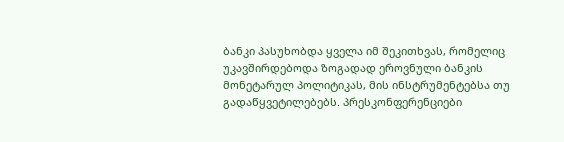ბანკი პასუხობდა ყველა იმ შეკითხვას, რომელიც უკავშირდებოდა ზოგადად ეროვნული ბანკის მონეტარულ პოლიტიკას, მის ინსტრუმენტებსა თუ გადაწყვეტილებებს. პრესკონფერენციები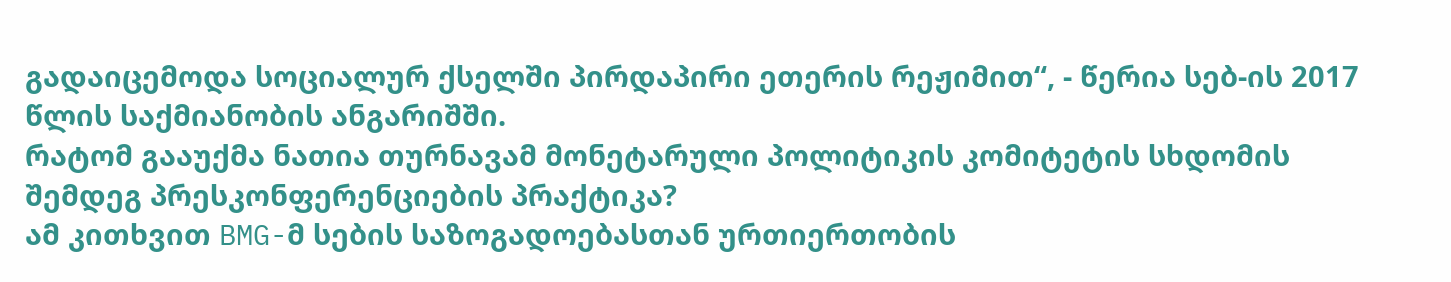გადაიცემოდა სოციალურ ქსელში პირდაპირი ეთერის რეჟიმით“, - წერია სებ-ის 2017 წლის საქმიანობის ანგარიშში.
რატომ გააუქმა ნათია თურნავამ მონეტარული პოლიტიკის კომიტეტის სხდომის შემდეგ პრესკონფერენციების პრაქტიკა?
ამ კითხვით BMG-მ სების საზოგადოებასთან ურთიერთობის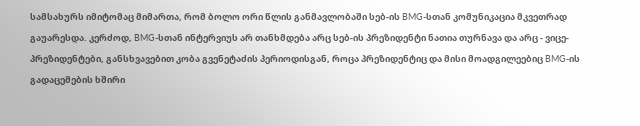სამსახურს იმიტომაც მიმართა, რომ ბოლო ორი წლის განმავლობაში სებ-ის BMG-სთან კომუნიკაცია მკვეთრად გაუარესდა. კერძოდ, BMG-სთან ინტერვიუს არ თანხმდება არც სებ-ის პრეზიდენტი ნათია თურნავა და არც - ვიცე-პრეზიდენტები, განსხვავებით კობა გვენეტაძის პერიოდისგან, როცა პრეზიდენტიც და მისი მოადგილეებიც BMG-ის გადაცემების ხშირი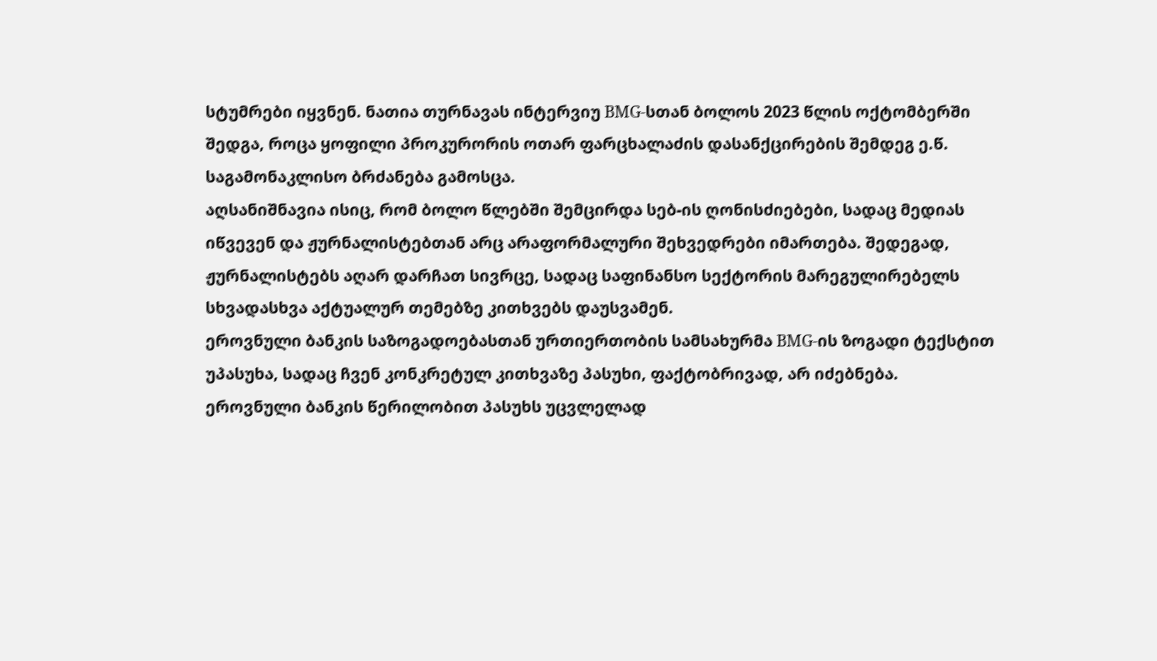სტუმრები იყვნენ. ნათია თურნავას ინტერვიუ BMG-სთან ბოლოს 2023 წლის ოქტომბერში შედგა, როცა ყოფილი პროკურორის ოთარ ფარცხალაძის დასანქცირების შემდეგ ე.წ. საგამონაკლისო ბრძანება გამოსცა.
აღსანიშნავია ისიც, რომ ბოლო წლებში შემცირდა სებ-ის ღონისძიებები, სადაც მედიას იწვევენ და ჟურნალისტებთან არც არაფორმალური შეხვედრები იმართება. შედეგად, ჟურნალისტებს აღარ დარჩათ სივრცე, სადაც საფინანსო სექტორის მარეგულირებელს სხვადასხვა აქტუალურ თემებზე კითხვებს დაუსვამენ.
ეროვნული ბანკის საზოგადოებასთან ურთიერთობის სამსახურმა BMG-ის ზოგადი ტექსტით უპასუხა, სადაც ჩვენ კონკრეტულ კითხვაზე პასუხი, ფაქტობრივად, არ იძებნება.
ეროვნული ბანკის წერილობით პასუხს უცვლელად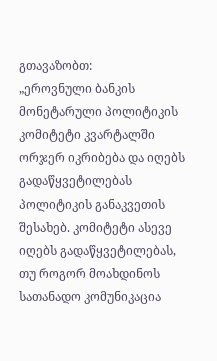გთავაზობთ:
„ეროვნული ბანკის მონეტარული პოლიტიკის კომიტეტი კვარტალში ორჯერ იკრიბება და იღებს გადაწყვეტილებას პოლიტიკის განაკვეთის შესახებ. კომიტეტი ასევე იღებს გადაწყვეტილებას, თუ როგორ მოახდინოს სათანადო კომუნიკაცია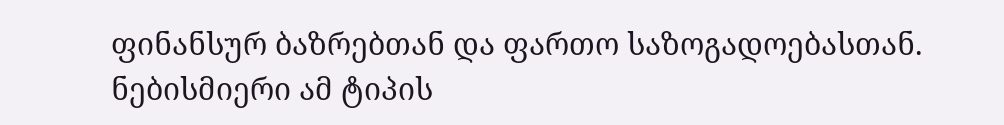ფინანსურ ბაზრებთან და ფართო საზოგადოებასთან. ნებისმიერი ამ ტიპის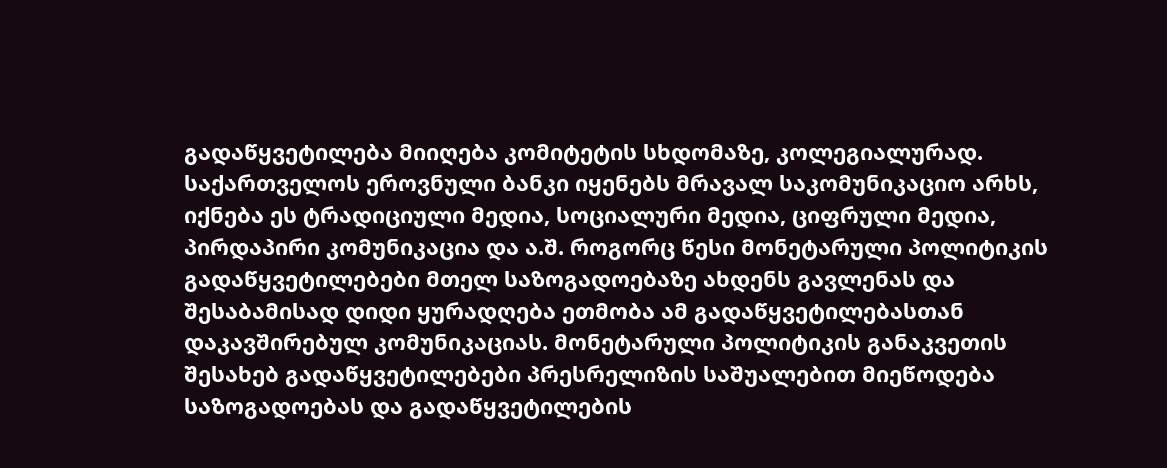გადაწყვეტილება მიიღება კომიტეტის სხდომაზე, კოლეგიალურად.
საქართველოს ეროვნული ბანკი იყენებს მრავალ საკომუნიკაციო არხს, იქნება ეს ტრადიციული მედია, სოციალური მედია, ციფრული მედია, პირდაპირი კომუნიკაცია და ა.შ. როგორც წესი მონეტარული პოლიტიკის გადაწყვეტილებები მთელ საზოგადოებაზე ახდენს გავლენას და შესაბამისად დიდი ყურადღება ეთმობა ამ გადაწყვეტილებასთან დაკავშირებულ კომუნიკაციას. მონეტარული პოლიტიკის განაკვეთის შესახებ გადაწყვეტილებები პრესრელიზის საშუალებით მიეწოდება საზოგადოებას და გადაწყვეტილების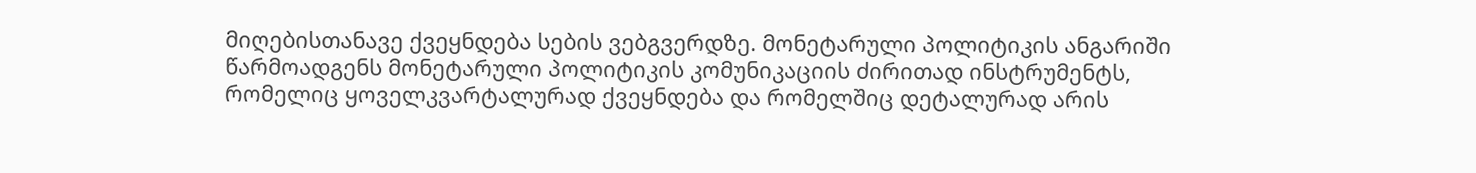მიღებისთანავე ქვეყნდება სების ვებგვერდზე. მონეტარული პოლიტიკის ანგარიში წარმოადგენს მონეტარული პოლიტიკის კომუნიკაციის ძირითად ინსტრუმენტს, რომელიც ყოველკვარტალურად ქვეყნდება და რომელშიც დეტალურად არის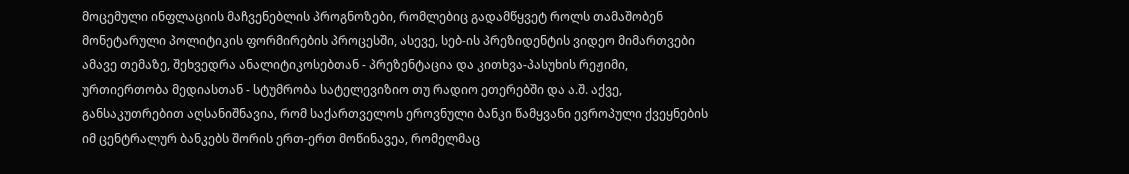მოცემული ინფლაციის მაჩვენებლის პროგნოზები, რომლებიც გადამწყვეტ როლს თამაშობენ მონეტარული პოლიტიკის ფორმირების პროცესში, ასევე, სებ-ის პრეზიდენტის ვიდეო მიმართვები ამავე თემაზე, შეხვედრა ანალიტიკოსებთან - პრეზენტაცია და კითხვა-პასუხის რეჟიმი, ურთიერთობა მედიასთან - სტუმრობა სატელევიზიო თუ რადიო ეთერებში და ა.შ. აქვე, განსაკუთრებით აღსანიშნავია, რომ საქართველოს ეროვნული ბანკი წამყვანი ევროპული ქვეყნების იმ ცენტრალურ ბანკებს შორის ერთ-ერთ მოწინავეა, რომელმაც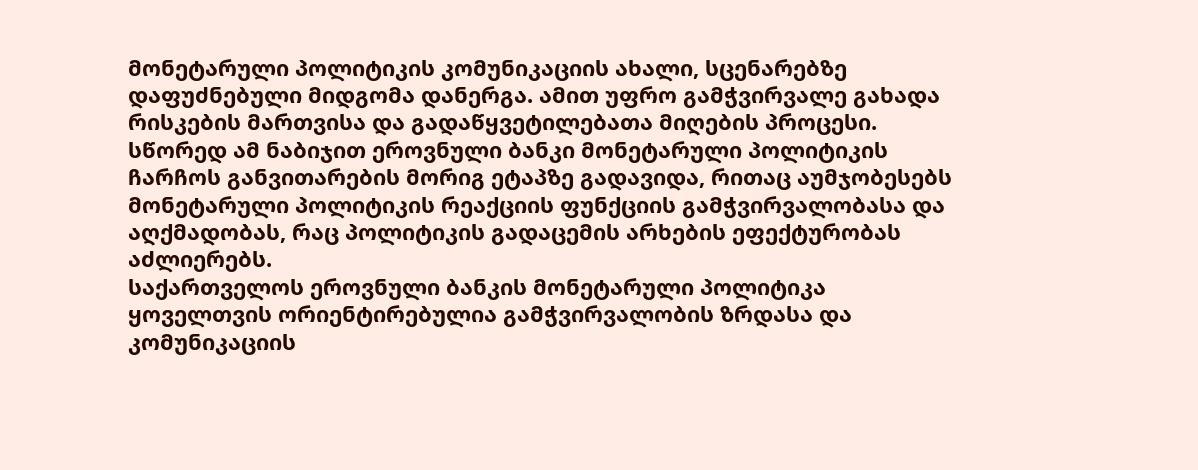მონეტარული პოლიტიკის კომუნიკაციის ახალი, სცენარებზე დაფუძნებული მიდგომა დანერგა. ამით უფრო გამჭვირვალე გახადა რისკების მართვისა და გადაწყვეტილებათა მიღების პროცესი. სწორედ ამ ნაბიჯით ეროვნული ბანკი მონეტარული პოლიტიკის ჩარჩოს განვითარების მორიგ ეტაპზე გადავიდა, რითაც აუმჯობესებს მონეტარული პოლიტიკის რეაქციის ფუნქციის გამჭვირვალობასა და აღქმადობას, რაც პოლიტიკის გადაცემის არხების ეფექტურობას აძლიერებს.
საქართველოს ეროვნული ბანკის მონეტარული პოლიტიკა ყოველთვის ორიენტირებულია გამჭვირვალობის ზრდასა და კომუნიკაციის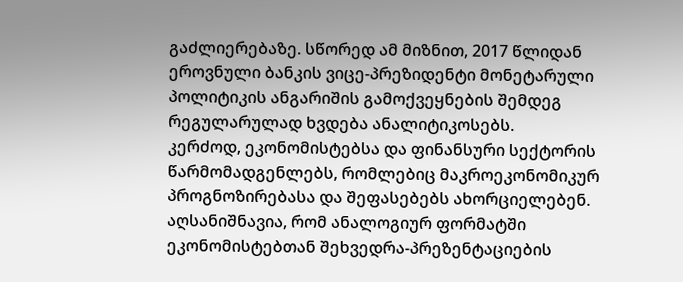გაძლიერებაზე. სწორედ ამ მიზნით, 2017 წლიდან ეროვნული ბანკის ვიცე-პრეზიდენტი მონეტარული პოლიტიკის ანგარიშის გამოქვეყნების შემდეგ რეგულარულად ხვდება ანალიტიკოსებს.
კერძოდ, ეკონომისტებსა და ფინანსური სექტორის წარმომადგენლებს, რომლებიც მაკროეკონომიკურ პროგნოზირებასა და შეფასებებს ახორციელებენ. აღსანიშნავია, რომ ანალოგიურ ფორმატში ეკონომისტებთან შეხვედრა-პრეზენტაციების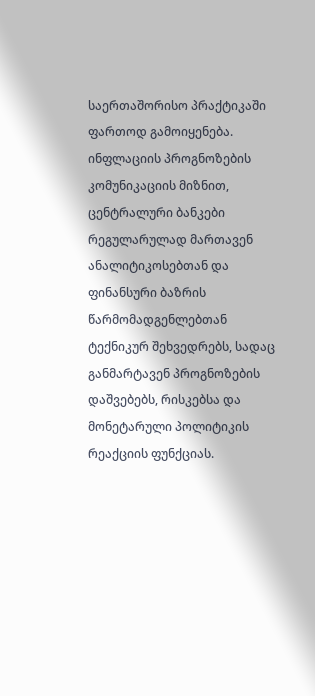საერთაშორისო პრაქტიკაში ფართოდ გამოიყენება. ინფლაციის პროგნოზების კომუნიკაციის მიზნით, ცენტრალური ბანკები რეგულარულად მართავენ ანალიტიკოსებთან და ფინანსური ბაზრის წარმომადგენლებთან ტექნიკურ შეხვედრებს, სადაც განმარტავენ პროგნოზების დაშვებებს, რისკებსა და მონეტარული პოლიტიკის რეაქციის ფუნქციას.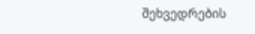შეხვედრების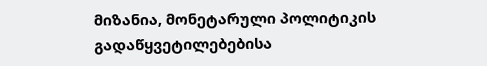მიზანია, მონეტარული პოლიტიკის გადაწყვეტილებებისა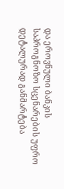და ეროვნული ბანკის საპროგნოზო სცენარების უფრო დეტალურად განმარტება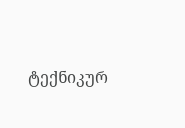ტექნიკურ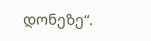დონეზე“.